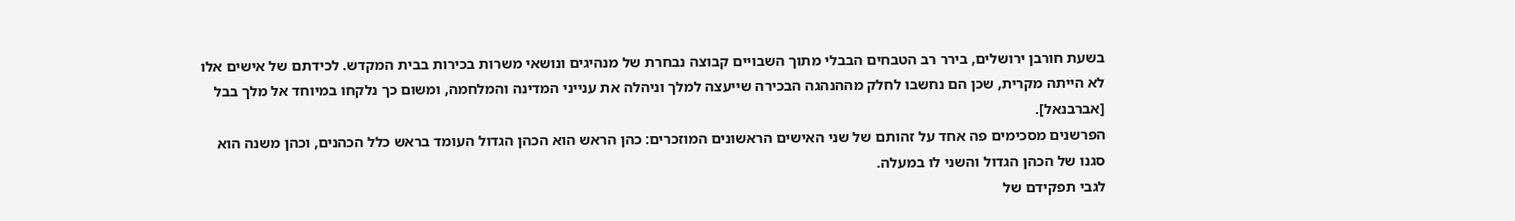בשעת חורבן ירושלים, בירר רב הטבחים הבבלי מתוך השבויים קבוצה נבחרת של מנהיגים ונושאי משרות בכירות בבית המקדש. לכידתם של אישים אלו לא הייתה מקרית, שכן הם נחשבו לחלק מההנהגה הבכירה שייעצה למלך וניהלה את ענייני המדינה והמלחמה, ומשום כך נלקחו במיוחד אל מלך בבל [אברבנאל].
הפרשנים מסכימים פה אחד על זהותם של שני האישים הראשונים המוזכרים: כהן הראש הוא הכהן הגדול העומד בראש כלל הכהנים, וכהן משנה הוא סגנו של הכהן הגדול והשני לו במעלה.
לגבי תפקידם של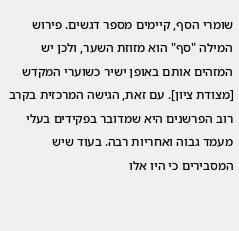שומרי הסף, קיימים מספר דגשים. פירוש המילה "סף" הוא מזוזת השער, ולכן יש המזהים אותם באופן ישיר כשוערי המקדש [מצודת ציון]. עם זאת, הגישה המרכזית בקרב רוב הפרשנים היא שמדובר בפקידים בעלי מעמד גבוה ואחריות רבה. בעוד שיש המסבירים כי היו אלו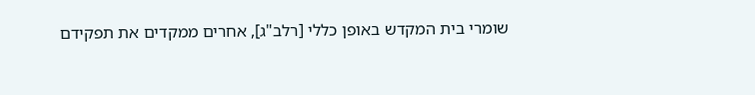שומרי בית המקדש באופן כללי [רלב"ג], אחרים ממקדים את תפקידם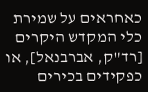כאחראים על שמירת כלי המקדש היקרים [רד"ק, אברבנאל], או כפקידים בכירים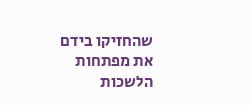שהחזיקו בידם את מפתחות הלשכות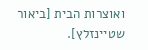ואוצרות הבית [ביאור שטיינזלץ].